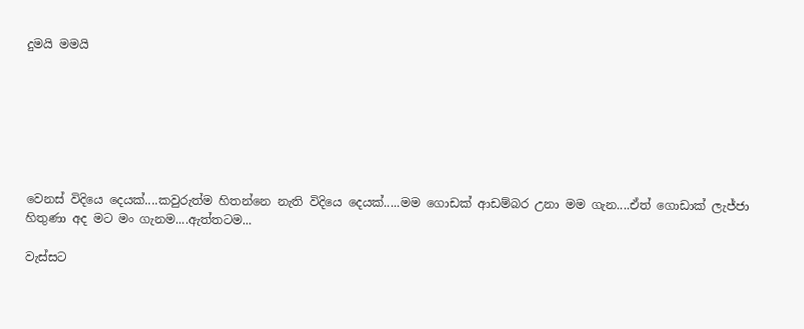දුමයි මමයි







වෙනස් විදියෙ දෙයක්....කවුරුත්ම හිතන්නෙ නැති විදියෙ දෙයක්.....මම ගොඩක් ආඩම්බර උනා මම ගැන....ඒත් ගොඩාක් ලැජ්ජා හිතුණා අද මට මං ගැනම....ඇත්තටම...

වැස්සට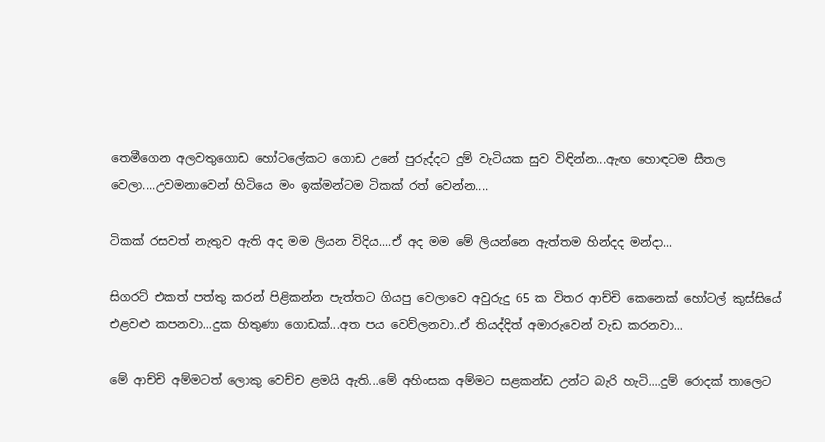තෙමීගෙන අලවතුගොඩ හෝටලේකට ගොඩ උනේ පුරුද්දට දුම් වැටියක සුව විඳින්න...ඇඟ හොඳටම සීතල වෙලා....උවමනාවෙන් හිටියෙ මං ඉක්මන්ටම ටිකක් රත් වෙන්න....

ටිකක් රසවත් නැතුව ඇති අද මම ලියන විදිය....ඒ අද මම මේ ලියන්නෙ ඇත්තම හින්දද මන්දා...

සිගරට් එකත් පත්තු කරන් පිළිකන්න පැත්තට ගියපු වෙලාවෙ අවුරුදු 65 ක විතර ආච්චි කෙනෙක් හෝටල් කුස්සියේ එළවළු කපනවා...දුක හිතුණා ගොඩක්...අත පය වෙව්ලනවා..ඒ තියද්දිත් අමාරුවෙන් වැඩ කරනවා...

මේ ආච්චි අම්මටත් ලොකු වෙච්ච ළමයි ඇති...මේ අහිංසක අම්මට සළකන්ඩ උන්ට බැරි හැටි....දුම් රොදක් තාලෙට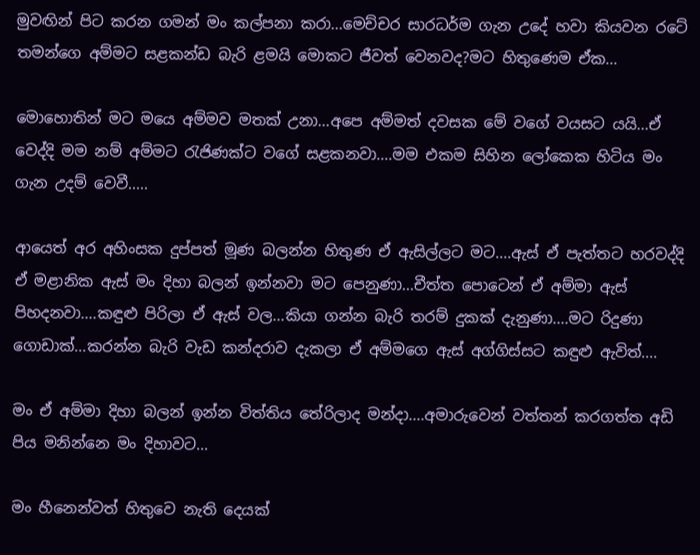මුවඟින් පිට කරන ගමන් මං කල්පනා කරා...මෙච්චර සාරධර්ම ගැන උදේ හවා කියවන රටේ තමන්ගෙ අම්මට සළකන්ඩ බැරි ළමයි මොකට ජීවත් වෙනවද?මට හිතුණෙම ඒක...

මොහොතින් මට මයෙ අම්මව මතක් උනා...අපෙ අම්මත් දවසක මේ වගේ වයසට යයි...ඒ වෙද්දි මම නම් අම්මට රැජිණක්ට වගේ සළකනවා....මම එකම සිහින ලෝකෙක හිටිය මං ගැන උදම් වෙවී.....

ආයෙත් අර අහිංසක දුප්පත් මූණ බලන්න හිතුණ ඒ ඇසිල්ලට මට....ඇස් ඒ පැත්තට හරවද්දි ඒ මළානික ඇස් මං දිහා බලන් ඉන්නවා මට පෙනුණා...චීත්ත පොටෙන් ඒ අම්මා ඇස් පිහදනවා....කඳුළු පිරිලා ඒ ඇස් වල...කියා ගන්න බැරි තරම් දුකක් දැනුණා....මට රිදුණා ගොඩාක්...කරන්න බැරි වැඩ කන්දරාව දැකලා ඒ අම්මගෙ ඇස් අග්ගිස්සට කඳුළු ඇවිත්....

මං ඒ අම්මා දිහා බලන් ඉන්න විත්තිය තේරිලාද මන්දා....අමාරුවෙන් වත්තන් කරගත්ත අඩි පිය මනින්නෙ මං දිහාවට...

මං හීනෙන්වත් හිතුවෙ නැති දෙයක්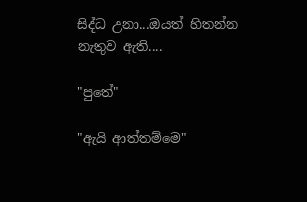සිද්ධ උනා...ඔයත් හිතන්න නැතුව ඇති....

"පුතේ"

"ඇයි ආත්තම්මෙ"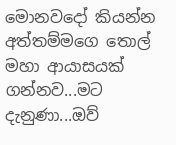මොනවදෝ කියන්න අත්තම්මගෙ තොල් මහා ආයාසයක් ගන්නව...මට දැනුණා...ඔව්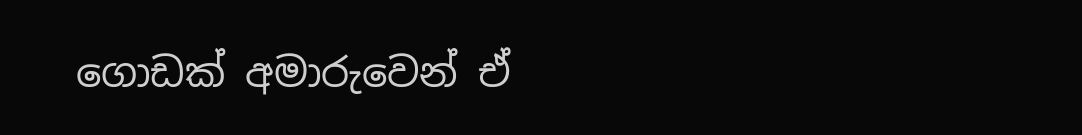ගොඩක් අමාරුවෙන් ඒ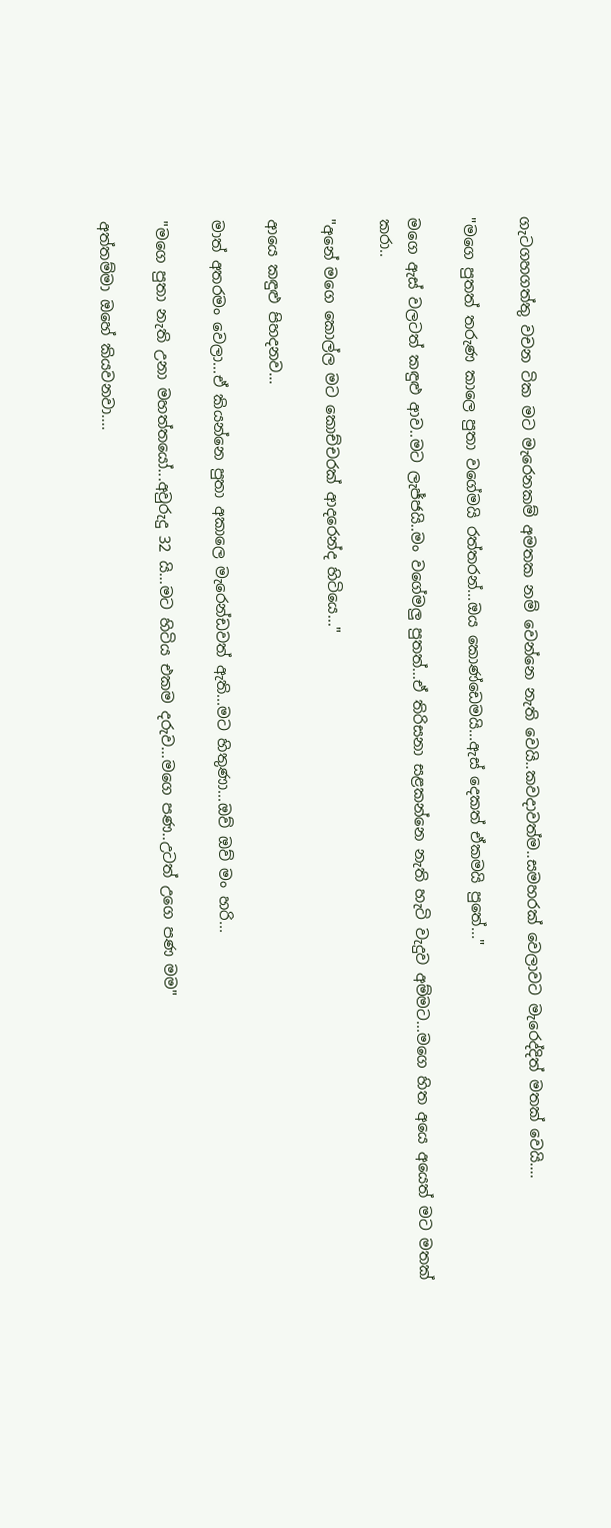ගැටගහගත්තු වචන ටික මට මැරෙනකම් අමතක නම් වෙන්නෙ නැති වෙයි..කවදාවත්ම..සමහරක් වෙලාවට මැරෙද්දිත් මතක් වෙයි....

"මගෙ පුතත් තරුණ කාලෙ පුතා වගේමයි රත්තරන්...ඔය කොණ්ඩෙමයි...ඇස් දෙකත් ඒකමයි පුතේ..."

මගෙ ඇස් වලටත් කඳුළු ආව..මට ලැජ්ජයි..මං වගේමලු පුතත්...ඒ තිරිසනා සළකන්නෙ නැති හැටි වැදුව අම්මට...මගෙ හිත අයෙ අයෙත් මට මතක් කරා..

"අනේ මගෙ කොල්ල මට කොච්චරක් ආදරෙන්ද හිටියෙ..."

ආයෙ කඳුළු පිහදනව...

මාත් අතරමං වෙලා...ඒ කියන්නෙ පුතා අකාලෙ මැරෙන්ඩවත් ඇති...මට හිතුණා...ඔව් ඔව් මං හරි...

"මගෙ පුතා නැති උනා මහත්තයෝ...අවුරුදු 32 යි...මට හිටිය එකම දරුව...මගෙ පණ..උටත් උගෙ පණ මම"

අත්තම්මා ඔහේ කියවනවා....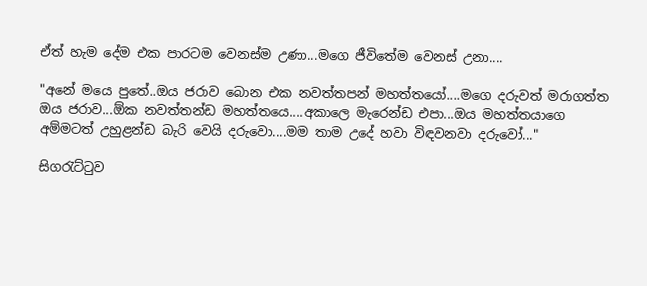ඒත් හැම දේම එක පාරටම වෙනස්ම උණා...මගෙ ජීවිතේම වෙනස් උනා....

"අනේ මයෙ පුතේ..ඔය ජරාව බොන එක නවත්තපන් මහත්තයෝ....මගෙ දරුවත් මරාගත්ත ඔය ජරාව...ඕක නවත්තන්ඩ මහත්තයෙ....අකාලෙ මැරෙන්ඩ එපා...ඔය මහත්තයාගෙ අම්මටත් උහුළන්ඩ බැරි වෙයි දරුවො....මම තාම උදේ හවා විඳවනවා දරුවෝ..."

සිගරැට්ටුව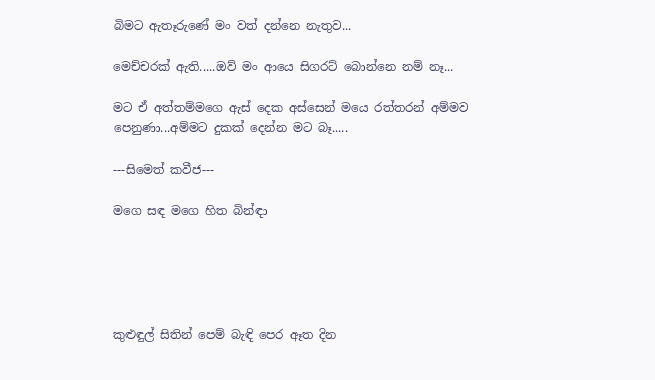බිමට ඇතෑරුණේ මං වත් දන්නෙ නැතුව...

මෙච්චරක් ඇති.....ඔව් මං ආයෙ සිගරට් බොන්නෙ නම් නෑ...

මට ඒ අත්තම්මගෙ ඇස් දෙක අස්සෙන් මයෙ රත්තරන් අම්මව පෙනුණා...අම්මට දුකක් දෙන්න මට බෑ.....

---සිමෙත් කවීජ---

මගෙ සඳ මගෙ හිත බින්ඳා





කුළුඳුල් සිතින් පෙම් බැඳි පෙර ඈත දින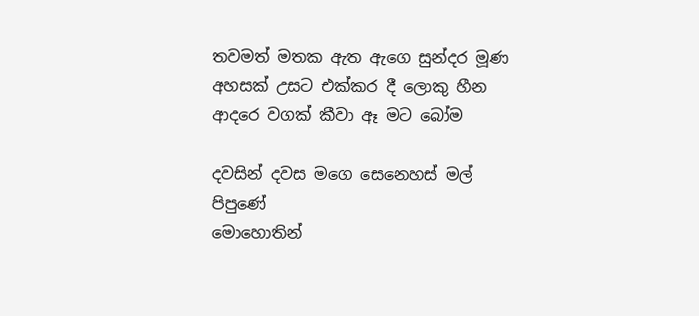තවමත් මතක ඇත ඇගෙ සුන්දර මූණ
අහසක් උසට එක්කර දී ලොකු හීන
ආදරෙ වගක් කීවා ඈ මට බෝම

දවසින් දවස මගෙ සෙනෙහස් මල් පිපුණේ
මොහොතින්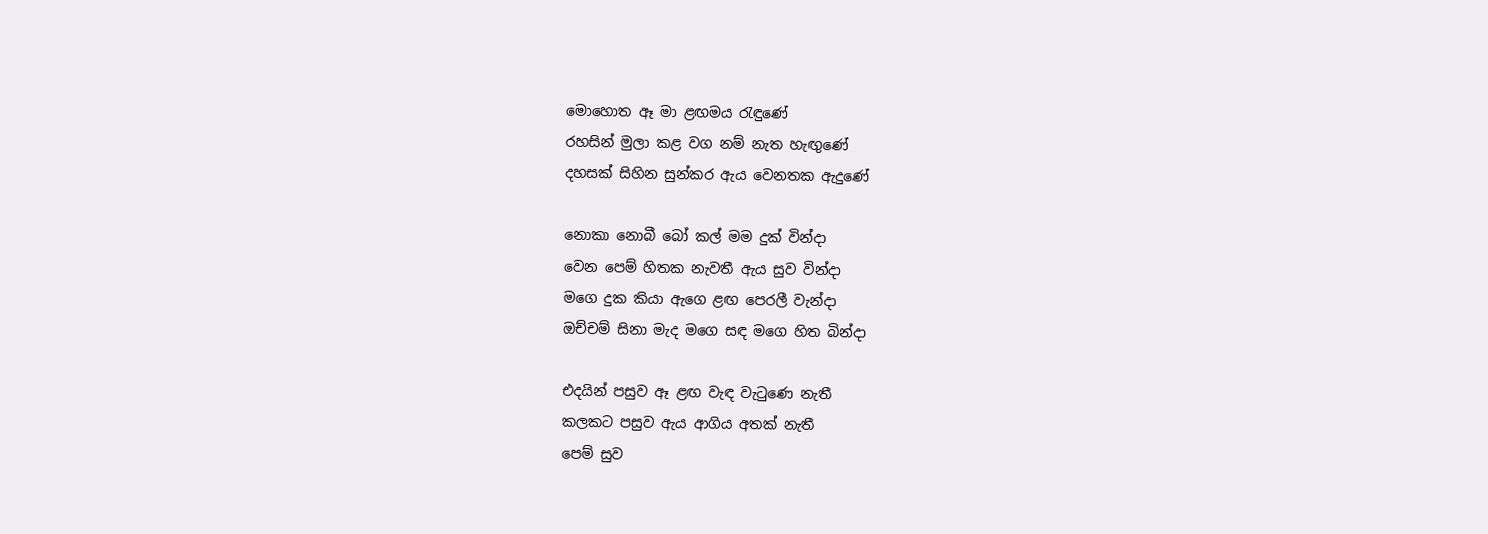මොහොත ඈ මා ළඟමය රැඳුණේ
රහසින් මුලා කළ වග නම් නැත හැඟුණේ
දහසක් සිහින සුන්කර ඇය වෙනතක ඇදුණේ

නොකා නොබී බෝ කල් මම දුක් වින්දා
වෙන පෙම් හිතක නැවතී ඇය සුව වින්දා
මගෙ දුක කියා ඇගෙ ළඟ පෙරලී වැන්දා
ඔච්චම් සිනා මැද මගෙ සඳ මගෙ හිත බින්දා

එදයින් පසුව ඈ ළඟ වැඳ වැටුණෙ නැතී
කලකට පසුව ඇය ආගිය අතක් නැතී
පෙම් සුව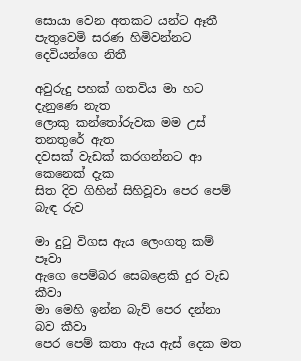සොයා වෙන අතකට යන්ට ඈතී
පැතුවෙමි සරණ හිමිවන්නට දෙවියන්ගෙ නිතී

අවුරුදු පහක් ගතවිය මා හට දැනුණෙ නැත
ලොකු කන්තෝරුවක මම උස් තනතුරේ ඇත
දවසක් වැඩක් කරගන්නට ආ කෙනෙක් දැක
සිත දිව ගිහින් සිහිවූවා පෙර පෙම් බැඳ රුව

මා දුටු විගස ඇය ලෙංගතු කම් පෑවා
ඇගෙ පෙම්බර සෙබළෙකි දුර වැඩ කීවා
මා මෙහි ඉන්න බැව් පෙර දන්නා බව කීවා
පෙර පෙම් කතා ඇය ඇස් දෙක මත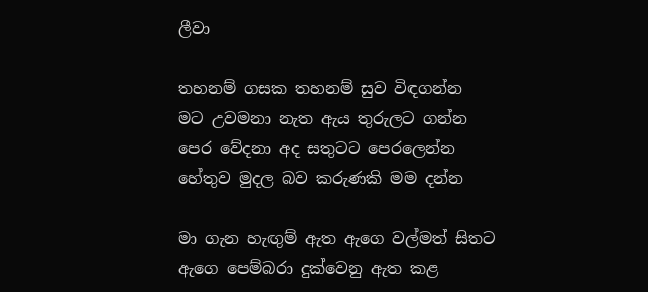ලීවා

තහනම් ගසක තහනම් සුව විඳගන්න
මට උවමනා නැත ඇය තුරුලට ගන්න
පෙර වේදනා අද සතුටට පෙරලෙන්න
හේතුව මුදල බව කරුණකි මම දන්න

මා ගැන හැඟුම් ඇත ඇගෙ වල්මත් සිතට
ඇගෙ පෙම්බරා දුක්වෙනු ඇත කළ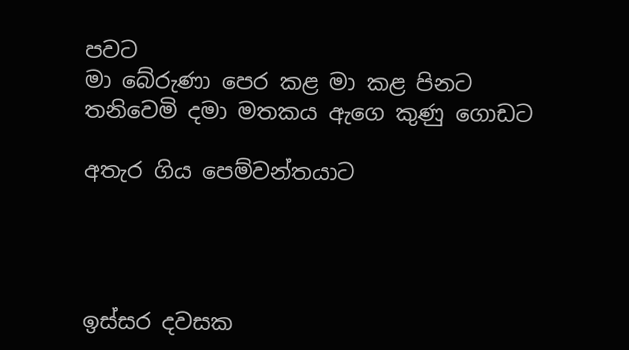පවට
මා බේරුණා පෙර කළ මා කළ පිනට
තනිවෙමි දමා මතකය ඇගෙ කුණු ගොඩට

අතැර ගිය පෙම්වන්තයාට




ඉස්සර දවසක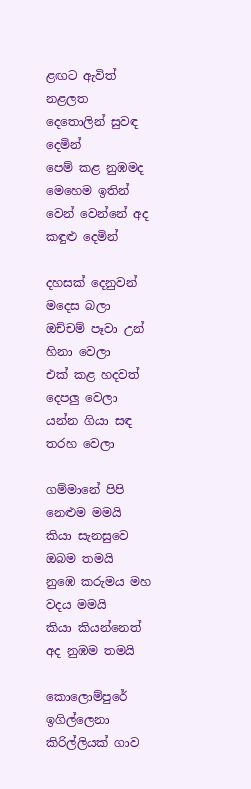ළඟට ඇවිත්
නළලත දෙතොලින් සුවඳ දෙමින්
පෙම් කළ නුඹමද මෙහෙම ඉතින්
වෙන් වෙන්නේ අද කඳුළු දෙමින්

දහසක් දෙනුවන් මදෙස බලා
ඔච්චම් පෑවා උන් හිනා වෙලා
එක් කළ හදවත් දෙපලු වෙලා
යන්න ගියා සඳ තරහ වෙලා

ගම්මානේ පිපි නෙළුම මමයි
කියා සැනසුවෙ ඔබම තමයි
නුඹෙ කරුමය මහ වදය මමයි
කියා කියන්නෙත් අද නුඹම තමයි

කොලොම්පුරේ ඉගිල්ලෙනා කිරිල්ලියක් ගාව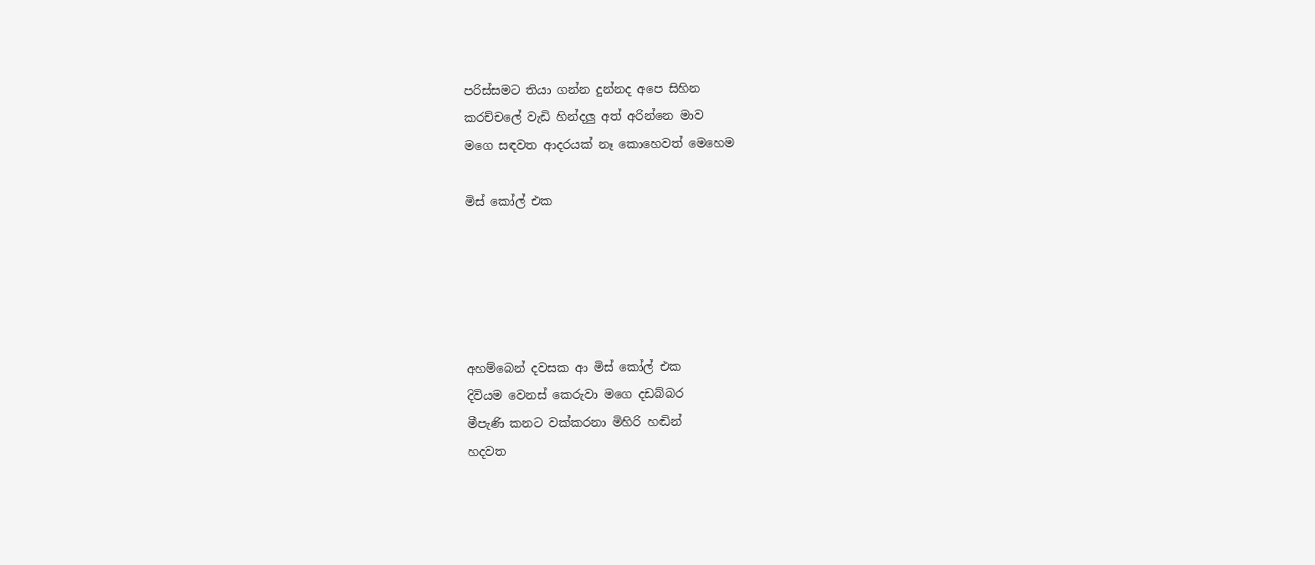පරිස්සමට තියා ගන්න දුන්නද අපෙ සිහින
කරච්චලේ වැඩි හින්දලු අත් අරින්නෙ මාව
මගෙ සඳවත ආදරයක් නෑ කොහෙවත් මෙහෙම

මිස් කෝල් එක





අහම්බෙන් දවසක ආ මිස් කෝල් එක
දිවියම වෙනස් කෙරුවා මගෙ දඩබ්බර
මීපැණි කනට වක්කරනා මිහිරි හඬින්
හදවත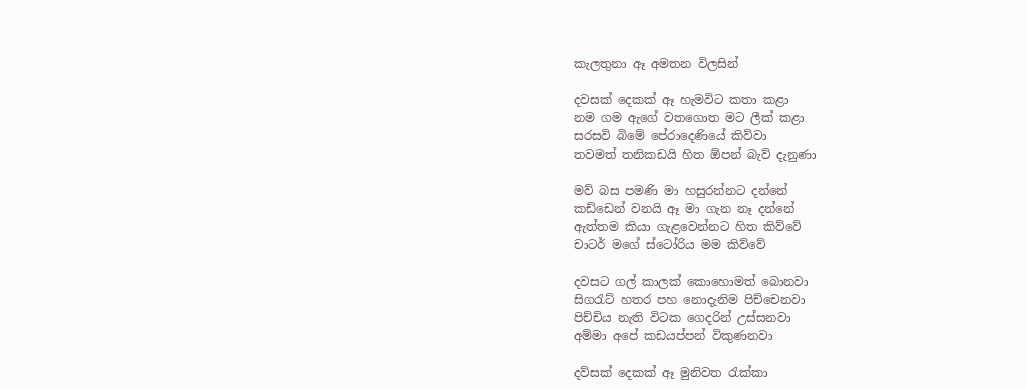කැලතුනා ඈ අමතන විලසින්

දවසක් දෙකක් ඈ හැමවිට කතා කළා
නම ගම ඇගේ වතගොත මට ලීක් කළා
සරසවි බිමේ පේරාදෙණියේ කිව්වා
තවමත් තනිකඩයි හිත ඕපන් බැව් දැනුණා

මව් බස පමණි මා හසුරන්නට දන්නේ
කඩ්ඩෙන් වනයි ඈ මා ගැන නෑ දන්නේ
ඇත්තම කියා ගැළවෙන්නට හිත කිව්වේ
චාටර් මගේ ස්ටෝරිය මම කිව්වේ

දවසට ගල් කාලක් කොහොමත් බොනවා
සිගරැට් හතර පහ නොදැනිම පිච්චෙනවා
පිච්චිය නැති විටක ගෙදරින් උස්සනවා
අම්මා අපේ කඩයප්පන් විකුණනවා

දව්සක් දෙකක් ඈ මුනිවත රැක්කා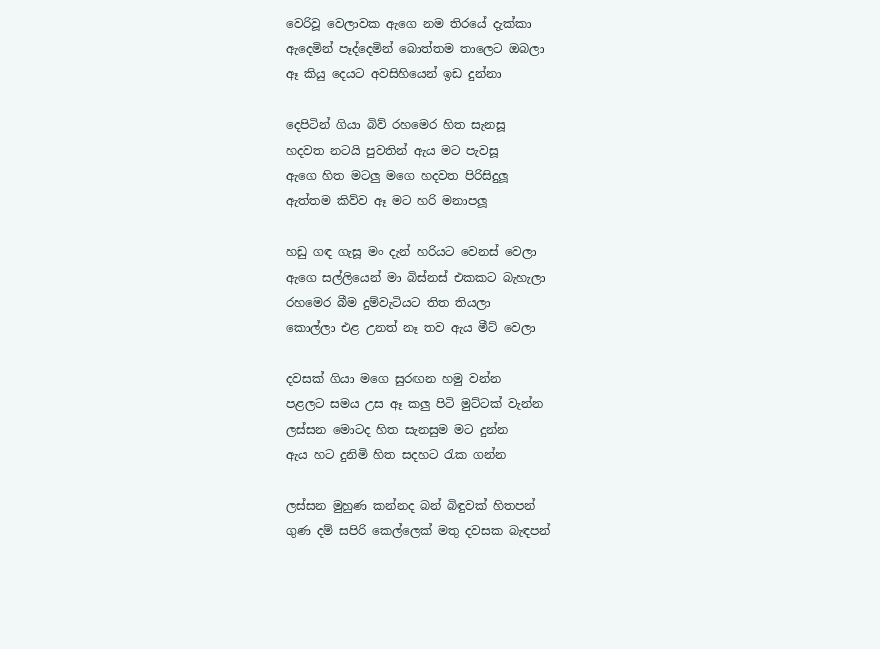වෙරිවූ වෙලාවක ඇගෙ නම තිරයේ දැක්කා
ඇදෙමින් පෑද්දෙමින් බොත්තම තාලෙට ඔබලා
ඈ කියු දෙයට අවසිහියෙන් ඉඩ දුන්නා

දෙපිටින් ගියා බිව් රහමෙර හිත සැනසූ
හදවත නටයි පුවතින් ඇය මට පැවසූ
ඇගෙ හිත මටලු මගෙ හදවත පිරිසිදුලූ
ඇත්තම කිව්ව ඈ මට හරි මනාපලූ

හඩු ගඳ ගැසූ මං දැන් හරියට වෙනස් වෙලා
ඇගෙ සල්ලියෙන් මා බිස්නස් එකකට බැහැලා
රහමෙර බීම දුම්වැටියට තිත තියලා
කොල්ලා එළ උනත් නෑ තව ඇය මීට් වෙලා

දවසක් ගියා මගෙ සුරඟන හමු වන්න
පළලට සමය උස ඈ කලු පිටි මුට්ටක් වැන්න
ලස්සන මොටද හිත සැනසුම මට දුන්න
ඇය හට දුනිමි හිත සදහට රැක ගන්න

ලස්සන මුහුණ කන්නද බන් බිඳුවක් හිතපන්
ගුණ දම් සපිරි කෙල්ලෙක් මතු දවසක බැඳපන්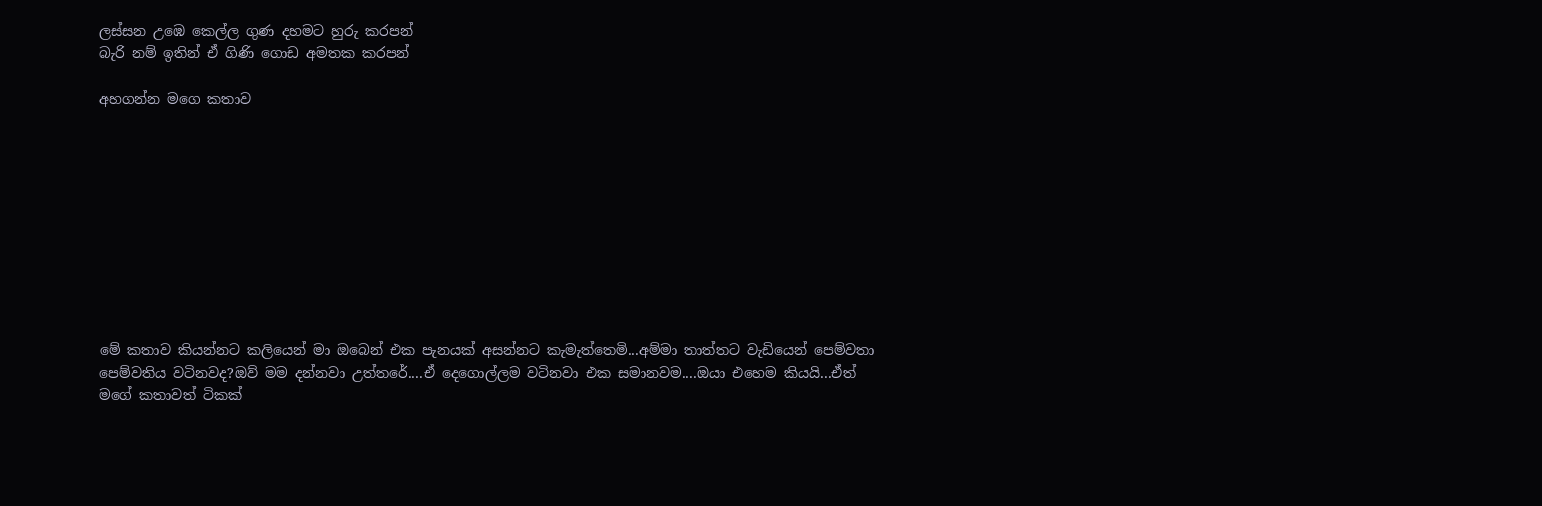ලස්සන උඹෙ කෙල්ල ගුණ දහමට හුරු කරපන්
බැරි නම් ඉතින් ඒ ගිණි ගොඩ අමතක කරපන්

අහගන්න මගෙ කතාව










මේ කතාව කියන්නට කලියෙන් මා ඔබෙන් එක පැනයක් අසන්නට කැමැත්තෙමි...අම්මා තාත්තට වැඩියෙන් පෙම්වතා පෙම්වතිය වටිනවද?ඔව් මම දන්නවා උත්තරේ....ඒ දෙගොල්ලම වටිනවා එක සමානවම....ඔයා එහෙම කියයි...ඒත් මගේ කතාවත් ටිකක්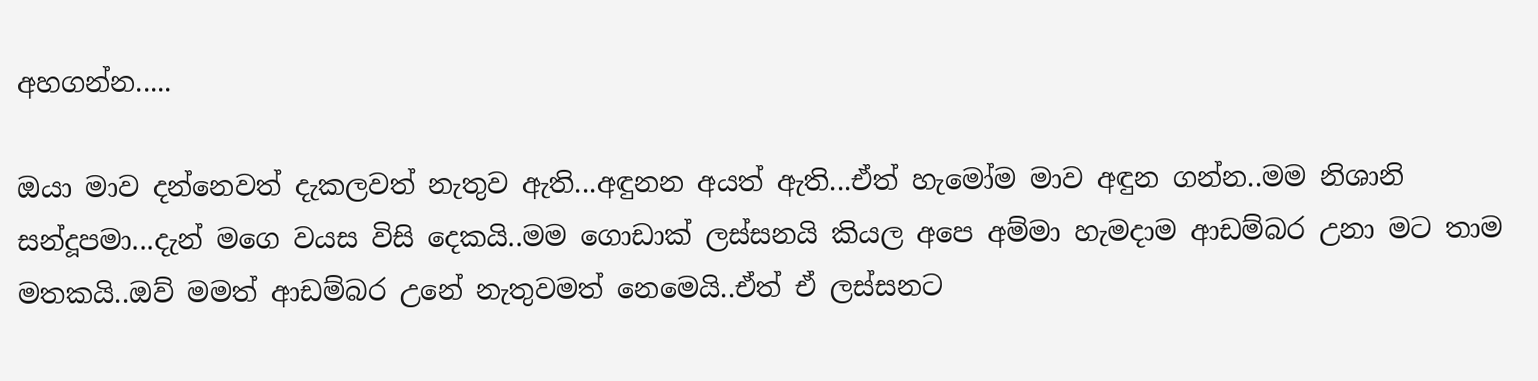අහගන්න.....

ඔයා මාව දන්නෙවත් දැකලවත් නැතුව ඇති...අඳුනන අයත් ඇති...ඒත් හැමෝම මාව අඳුන ගන්න..මම නිශානි සන්දූපමා...දැන් මගෙ වයස විසි දෙකයි..මම ගොඩාක් ලස්සනයි කියල අපෙ අම්මා හැමදාම ආඩම්බර උනා මට තාම මතකයි..ඔව් මමත් ආඩම්බර උනේ නැතුවමත් නෙමෙයි..ඒත් ඒ ලස්සනට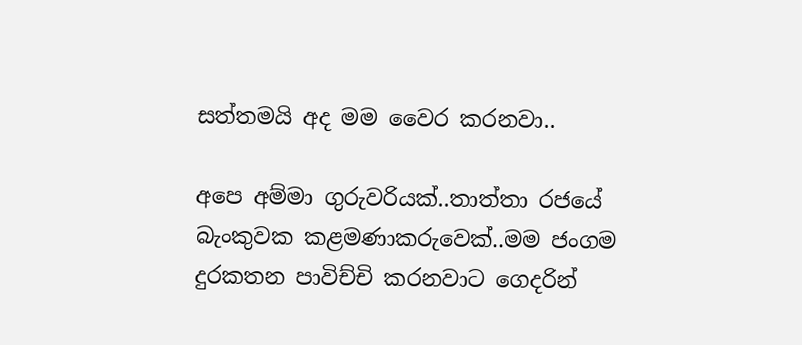සත්තමයි අද මම වෛර කරනවා..

අපෙ අම්මා ගුරුවරියක්..තාත්තා රජයේ බැංකුවක කළමණාකරුවෙක්..මම ජංගම දුරකතන පාවිච්චි කරනවාට ගෙදරින්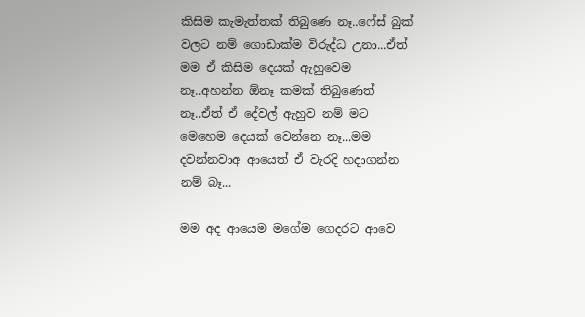කිසිම කැමැත්තක් තිබුණෙ නෑ..ෆේස් බුක් වලට නම් ගොඩාක්ම විරුද්ධ උනා...ඒත් මම ඒ කිසිම දෙයක් ඇහුවෙම නෑ..අහන්න ඕනෑ කමක් තිබුණෙත් නෑ..ඒත් ඒ දේවල් ඇහුව නම් මට මෙහෙම දෙයක් වෙන්නෙ නෑ...මම දවන්නවාඅ ආයෙත් ඒ වැරදි හදාගන්න නම් බෑ...

මම අද ආයෙම මගේම ගෙදරට ආවෙ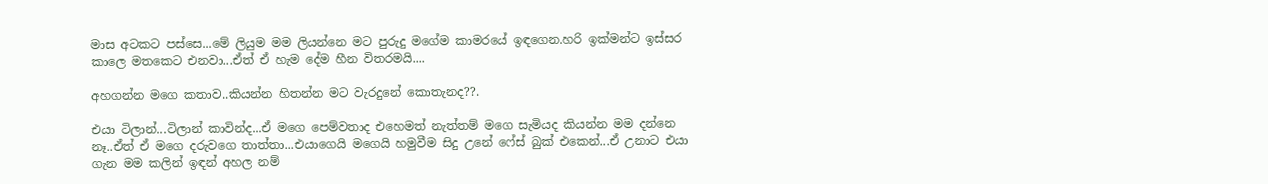මාස අටකට පස්සෙ...මේ ලියුම මම ලියන්නෙ මට පුරුදු මගේම කාමරයේ ඉඳගෙන.හරි ඉක්මන්ට ඉස්සර කාලෙ මතකෙට එනවා...ඒත් ඒ හැම දේම හීන විතරමයි....

අහගන්න මගෙ කතාව..කියන්න හිතන්න මට වැරදුනේ කොතැනද??.

එයා ටිලාන්...ටිලාන් කාවින්ද...ඒ මගෙ පෙම්වතාද එහෙමත් නැත්තම් මගෙ සැමියද කියන්න මම දන්නෙ නෑ..ඒත් ඒ මගෙ දරුවගෙ තාත්තා...එයාගෙයි මගෙයි හමුවීම සිදු උනේ ෆේස් බුක් එකෙන්...ඒ උනාට එයා ගැන මම කලින් ඉඳන් අහල නම්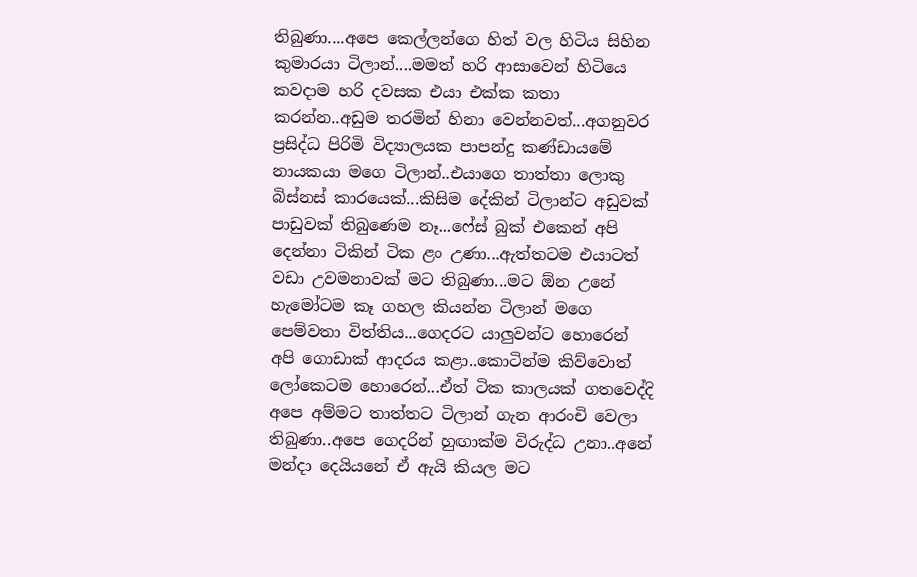තිබුණා....අපෙ කෙල්ලන්ගෙ හිත් වල හිටිය සිහින කුමාරයා ටිලාන්....මමත් හරි ආසාවෙන් හිටියෙ කවදාම හරි දවසක එයා එක්ක කතා කරන්න..අඩුම තරමින් හිනා වෙන්නවත්...අගනුවර ප්‍රසිද්ධ පිරිමි විද්‍යාලයක පාපන්දු කණ්ඩායමේ නායකයා මගෙ ටිලාන්..එයාගෙ තාත්තා ලොකු බිස්නස් කාරයෙක්...කිසිම දේකින් ටිලාන්ට අඩුවක් පාඩුවක් තිබුණෙම නෑ...ෆේස් බුක් එකෙන් අපි දෙන්නා ටිකින් ටික ළං උණා...ඇත්තටම එයාටත් වඩා උවමනාවක් මට තිබුණා...මට ඕන උනේ හැමෝටම කෑ ගහල කියන්න ටිලාන් මගෙ පෙම්වතා විත්තිය...ගෙදරට යාලුවන්ට හොරෙන් අපි ගොඩාක් ආදරය කළා..කොටින්ම කිව්වොත් ලෝකෙටම හොරෙන්...ඒත් ටික කාලයක් ගතවෙද්දි අපෙ අම්මට තාත්තට ටිලාන් ගැන ආරංචි වෙලා තිබුණා..අපෙ ගෙදරින් හුඟාක්ම විරුද්ධ උනා..අනේ මන්දා දෙයියනේ ඒ ඇයි කියල මට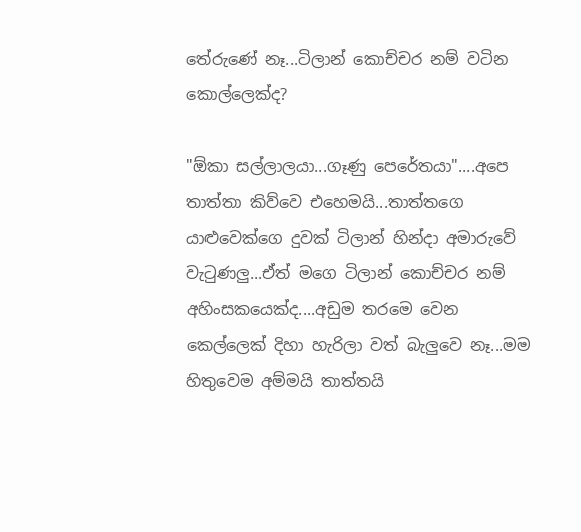තේරුණේ නෑ...ටිලාන් කොච්චර නම් වටින කොල්ලෙක්ද?

"ඕකා සල්ලාලයා...ගෑණු පෙරේතයා"....අපෙ තාත්තා කිව්වෙ එහෙමයි...තාත්තගෙ යාළුවෙක්ගෙ දුවක් ටිලාන් හින්දා අමාරුවේ වැටුණලු...ඒත් මගෙ ටිලාන් කොච්චර නම් අහිංසකයෙක්ද....අඩුම තරමෙ වෙන කෙල්ලෙක් දිහා හැරිලා වත් බැලුවෙ නෑ...මම හිතුවෙම අම්මයි තාත්තයි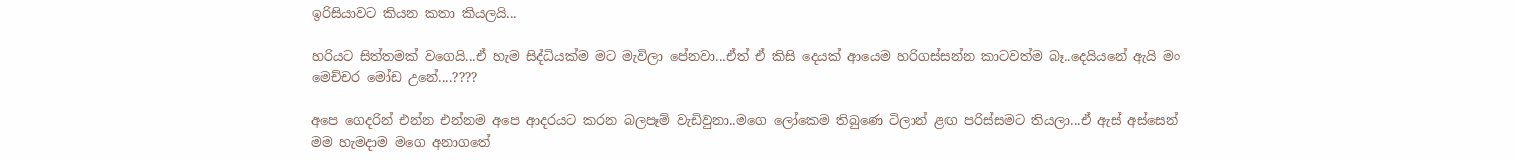ඉරිසියාවට කියන කතා කියලයි...

හරියට සිත්තමක් වගෙයි...ඒ හැම සිද්ධියක්ම මට මැවිලා පේනවා...ඒත් ඒ කිසි දෙයක් ආයෙම හරිගස්සන්න කාටවත්ම බෑ..දෙයියනේ ඇයි මං මෙච්චර මෝඩ උනේ....????

අපෙ ගෙදරින් එන්න එන්නම අපෙ ආදරයට කරන බලපෑම් වැඩිවුනා..මගෙ ලෝකෙම තිබුණෙ ටිලාන් ළඟ පරිස්සමට තියලා...ඒ ඇස් අස්සෙන් මම හැමදාම මගෙ අනාගතේ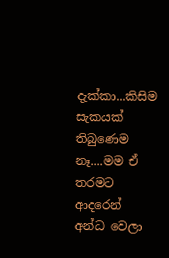දැක්කා...කිසිම සැකයක් තිබුණෙම නෑ....මම ඒ තරමට ආදරෙන් අන්ධ වෙලා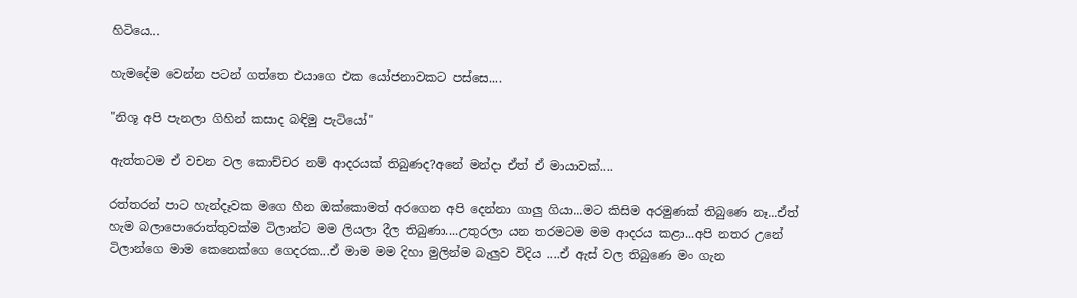හිටියෙ...

හැමදේම වෙන්න පටන් ගත්තෙ එයාගෙ එක යෝජනාවකට පස්සෙ....

"නිශූ අපි පැනලා ගිහින් කසාද බඳිමු පැටියෝ"

ඇත්තටම ඒ වචන වල කොච්චර නම් ආදරයක් තිබුණද?අනේ මන්දා ඒත් ඒ මායාවක්....

රත්තරන් පාට හැන්දෑවක මගෙ හීන ඔක්කොමත් අරගෙන අපි දෙන්නා ගාලු ගියා...මට කිසිම අරමුණක් තිබුණෙ නෑ...ඒත් හැම බලාපොරොත්තුවක්ම ටිලාන්ට මම ලියලා දීල තිබුණා....උතුරලා යන තරමටම මම ආදරය කළා...අපි නතර උනේ ටිලාන්ගෙ මාම කෙනෙක්ගෙ ගෙදරක...ඒ මාම මම දිහා මුලින්ම බැලුව විදිය ....ඒ ඇස් වල තිබුණෙ මං ගැන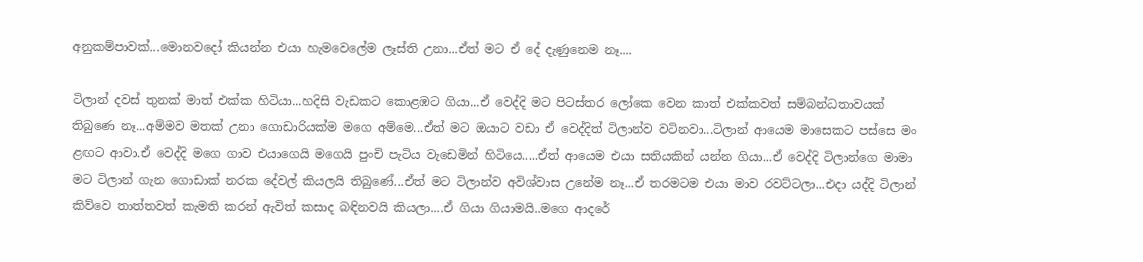අනුකම්පාවක්...මොනවදෝ කියන්න එයා හැමවෙලේම ලෑස්ති උනා...ඒත් මට ඒ දේ දැණුනෙම නෑ....

ටිලාන් දවස් තුනක් මාත් එක්ක හිටියා...හදිසි වැඩකට කොළඹට ගියා...ඒ වෙද්දි මට පිටස්තර ලෝකෙ වෙන කාත් එක්කවත් සම්බන්ධතාවයක් තිබුණෙ නෑ...අම්මව මතක් උනා ගොඩාරියක්ම මගෙ අම්මෙ...ඒත් මට ඔයාට වඩා ඒ වෙද්දිත් ටිලාන්ව වටිනවා...ටිලාන් ආයෙම මාසෙකට පස්සෙ මං ළඟට ආවා.ඒ වෙද්දි මගෙ ගාව එයාගෙයි මගෙයි පුංචි පැටිය වැඩෙමින් හිටියෙ.....ඒත් ආයෙම එයා සතියකින් යන්න ගියා...ඒ වෙද්දි ටිලාන්ගෙ මාමා මට ටිලාන් ගැන ගොඩාක් නරක දේවල් කියලයි තිබුණේ...ඒත් මට ටිලාන්ව අවිශ්වාස උනේම නෑ...ඒ තරමටම එයා මාව රවට්ටලා...එදා යද්දි ටිලාන් කිව්වෙ තාත්තවත් කැමති කරන් ඇවිත් කසාද බඳිනවයි කියලා....ඒ ගියා ගියාමයි..මගෙ ආදරේ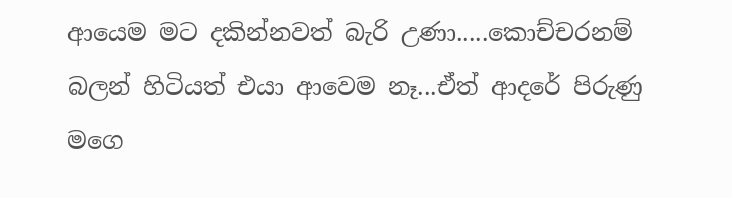ආයෙම මට දකින්නවත් බැරි උණා.....කොච්චරනම් බලන් හිටියත් එයා ආවෙම නෑ...ඒත් ආදරේ පිරුණු මගෙ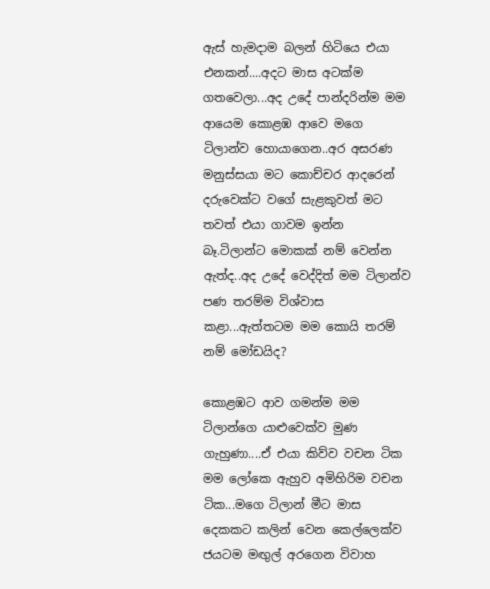ඇස් හැමදාම බලන් හිටියෙ එයා එනකන්....අදට මාස අටක්ම ගතවෙලා...අද උදේ පාන්දරින්ම මම ආයෙම කොළඹ ආවෙ මගෙ ටිලාන්ව හොයාගෙන..අර අසරණ මනුස්සයා මට කොච්චර ආදරෙන් දරුවෙක්ට වගේ සැළකුවත් මට තවත් එයා ගාවම ඉන්න බෑ.ටිලාන්ට මොකක් නම් වෙන්න ඇත්ද..අද උදේ වෙද්දිත් මම ටිලාන්ව පණ තරම්ම විශ්වාස කළා...ඇත්තටම මම කොයි තරම් නම් මෝඩයිද?

කොළඹට ආව ගමන්ම මම ටිලාන්ගෙ යාළුවෙක්ව මුණ ගැහුණා....ඒ එයා කිව්ව වචන ටික මම ලෝකෙ ඇහුව අමිහිරිම වචන ටික...මගෙ ටිලාන් මීට මාස දෙකකට කලින් වෙන කෙල්ලෙක්ව ජයටම මඟුල් අරගෙන විවාහ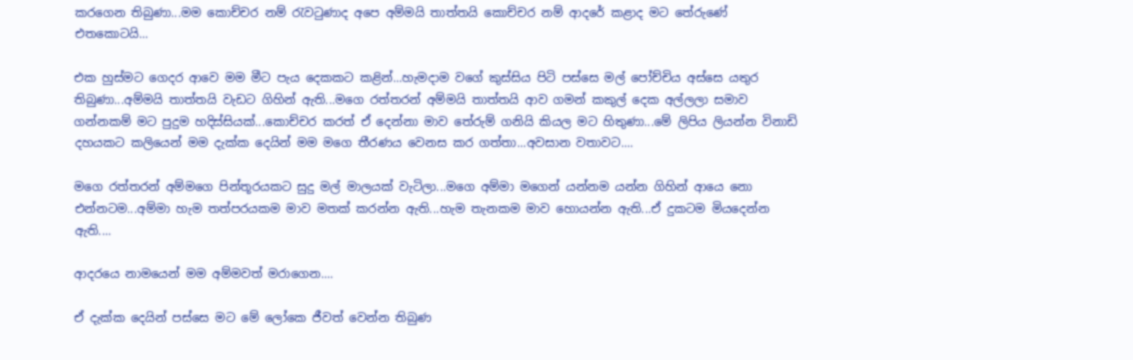කරගෙන තිබුණා...මම කොච්චර නම් රැවටුණාද අපෙ අම්මයි තාත්තයි කොච්චර නම් ආදරේ කළාද මට තේරුණේ එතකොටයි...

එක හුස්මට ගෙදර ආවෙ මම මීට පැය දෙකකට කළින්...හැමදාම වගේ කුස්සිය පිටි පස්සෙ මල් පෝච්චිය අස්සෙ යතුර තිබුණා...අම්මයි තාත්තයි වැඩට ගිහින් ඇති...මගෙ රත්තරන් අම්මයි තාත්තයි ආව ගමන් කකුල් දෙක අල්ලලා සමාව ගන්නකම් මට පුදුම හදිස්සියක්...කොච්චර කරත් ඒ දෙන්නා මාව තේරුම් ගනියි කියල මට හිතුණා...මේ ලිපිය ලියන්න විනාඩි දහයකට කලියෙන් මම දැක්ක දෙයින් මම මගෙ තීරණය වෙනස කර ගත්තා...අවසාන වතාවට....

මගෙ රත්තරන් අම්මගෙ පින්තූරයකට සුදු මල් මාලයක් වැටිලා...මගෙ අම්මා මගෙන් යන්නම යන්න ගිහින් ආයෙ නො එන්නටම...අම්මා හැම තත්පරයකම මාව මතක් කරන්න ඇති...හැම තැනකම මාව හොයන්න ඇති...ඒ දුකටම මියදෙන්න ඇති....

ආදරයෙ නාමයෙන් මම අම්මවත් මරාගෙන....

ඒ දැක්ක දෙයින් පස්සෙ මට මේ ලෝකෙ ජීවත් වෙන්න තිබුණ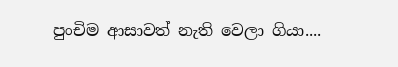පුංචිම ආසාවත් නැති වෙලා ගියා....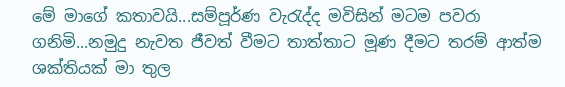මේ මාගේ කතාවයි...සම්පූර්ණ වැරැද්ද මවිසින් මටම පවරා ගනිමි...නමුදු නැවත ජීවත් වීමට තාත්තාට මූණ දීමට තරම් ආත්ම ශක්තියක් මා තුල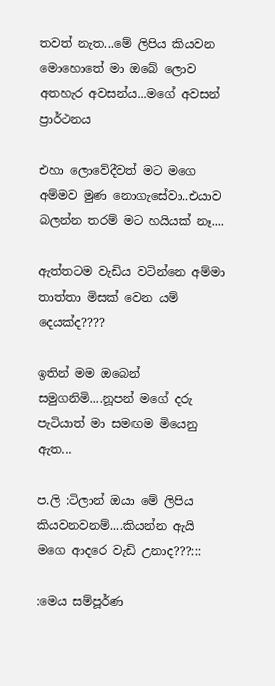තවත් නැත...මේ ලිපිය කියවන මොහොතේ මා ඔබේ ලොව අතහැර අවසන්ය...මගේ අවසන් ප්‍රාර්ථනය

එහා ලොවේදීවත් මට මගෙ අම්මව මුණ නොගැසේවා..එයාව බලන්න තරම් මට හයියක් නෑ....

ඇත්තටම වැඩිය වටින්නෙ අම්මා තාත්තා මිසක් වෙන යම් දෙයක්ද????

ඉතින් මම ඔබෙන් සමුගනිමි....නූපන් මගේ දරු පැටියාත් මා සමඟම මියෙනු ඇත...

ප.ලි :ටිලාන් ඔයා මේ ලිපිය කියවනවනම්....කියන්න ඇයි මගෙ ආදරෙ වැඩි උනාද???:::

:මෙය සම්පූර්ණ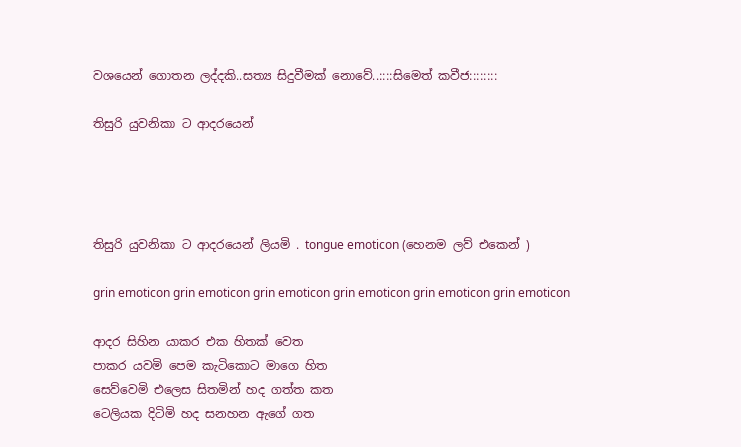වශයෙන් ගොතන ලද්දකි..සත්‍ය සිදුවීමක් නොවේ..::::සිමෙත් කවීජ::::::::

තිසුරි යුවනිකා ට ආදරයෙන්




තිසුරි යුවනිකා ට ආදරයෙන් ලියමි . tongue emoticon (හෙනම ලව් එකෙන් )

grin emoticon grin emoticon grin emoticon grin emoticon grin emoticon grin emoticon

ආදර සිහින යාකර එක හිතක් වෙත
පාකර යවමි පෙම කැටිකොට මාගෙ හිත
සෙව්වෙමි එලෙස සිතමින් හද ගත්ත කත
ටෙලියක දිටිමි හද සනහන ඇගේ ගත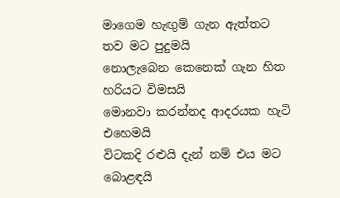මාගෙම හැඟුම් ගැන ඇත්තට තව මට පුදුමයි
නොලැබෙන කෙනෙක් ගැන හිත හරියට විමසයි
මොනවා කරන්නද ආදරයක හැටි එහෙමයි
විටකදි රළුයි දැන් නම් එය මට බොළඳයි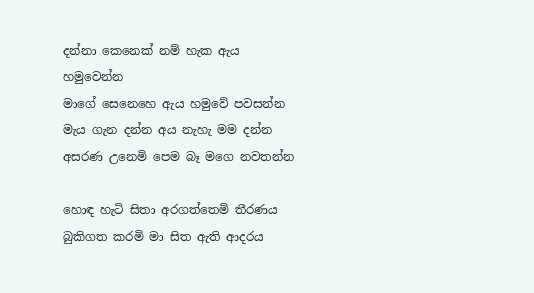දන්නා කෙනෙක් නම් හැක ඇය හමුවෙන්න
මාගේ සෙනෙහෙ ඇය හමුවේ පවසන්න
මැය ගැන දන්න අය නැහැ මම දන්න
අසරණ උනෙමි පෙම බෑ මගෙ නවතන්න

හොඳ හැටි සිතා අරගත්තෙමි තීරණය
බුකිගත කරමි මා සිත ඇති ආදරය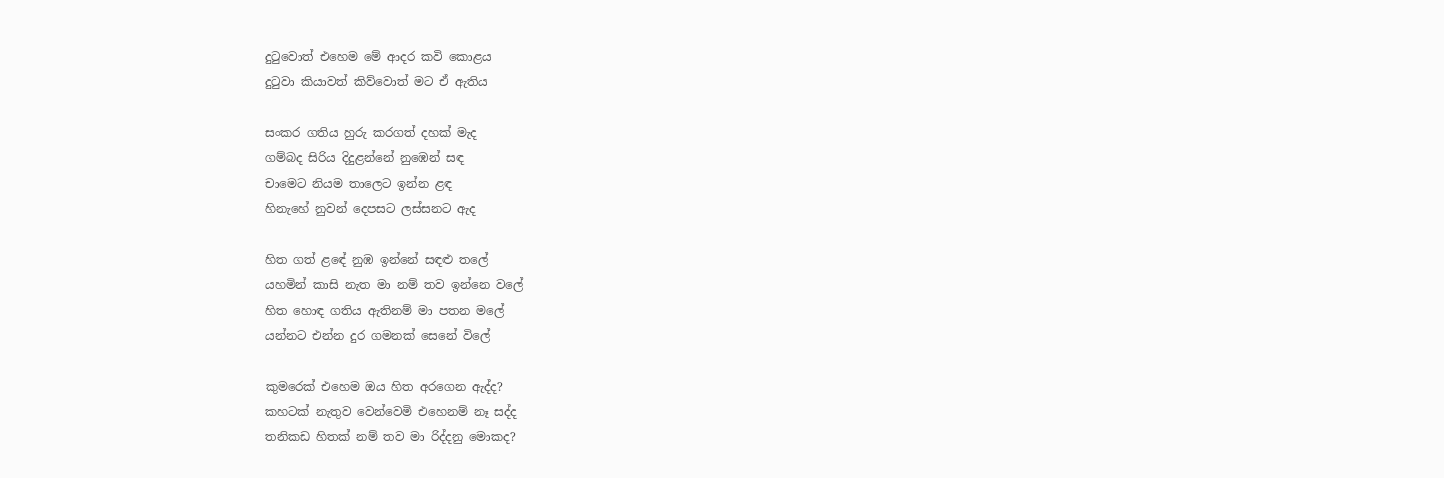දුටුවොත් එහෙම මේ ආදර කවි කොළය
දුටුවා කියාවත් කිව්වොත් මට ඒ ඇතිය

සංකර ගතිය හුරු කරගත් දහක් මැද
ගම්බද සිරිය දිදුළන්නේ නුඹෙන් සඳ
චාමෙට නියම තාලෙට ඉන්න ළඳ
හිනැහේ නුවන් දෙපසට ලස්සනට ඇද

හිත ගත් ළඳේ නුඹ ඉන්නේ සඳළු තලේ
යහමින් කාසි නැත මා නම් තව ඉන්නෙ වලේ
හිත හොඳ ගතිය ඇතිනම් මා පතන මලේ
යන්නට එන්න දුර ගමනක් සෙනේ විලේ

කුමරෙක් එහෙම ඔය හිත අරගෙන ඇද්ද?
කහටක් නැතුව වෙන්වෙමි එහෙනම් නෑ සද්ද
තනිකඩ හිතක් නම් තව මා රිද්දනු මොකද?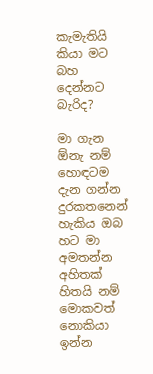කැමැතියි කියා මට බහ දෙන්නට බැරිද?

මා ගැන ඕනැ නම් හොඳටම දැන ගන්න
දුරකතනෙන් හැකිය ඔබ හට මා අමතන්න
අහිතක් හිතයි නම් මොකවත් නොකියා ඉන්න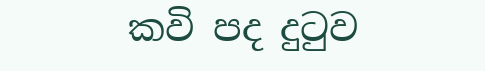කවි පද දුටුව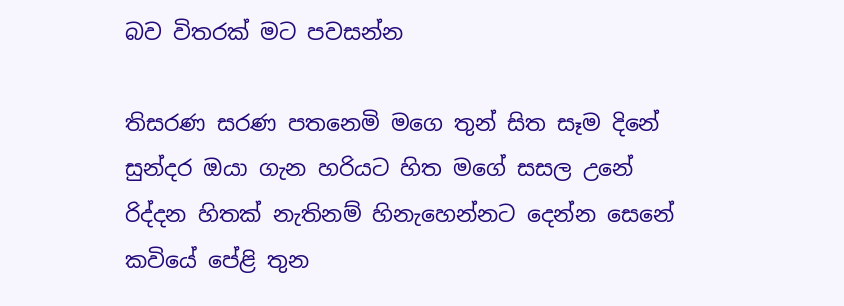බව විතරක් මට පවසන්න

තිසරණ සරණ පතනෙමි මගෙ තුන් සිත සෑම දිනේ
සුන්දර ඔයා ගැන හරියට හිත මගේ සසල උනේ
රිද්දන හිතක් නැතිනම් හිනැහෙන්නට දෙන්න සෙනේ
කවියේ පේළි තුන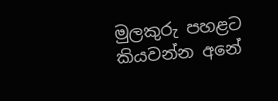මුලකුරු පහළට කියවන්න අනේ